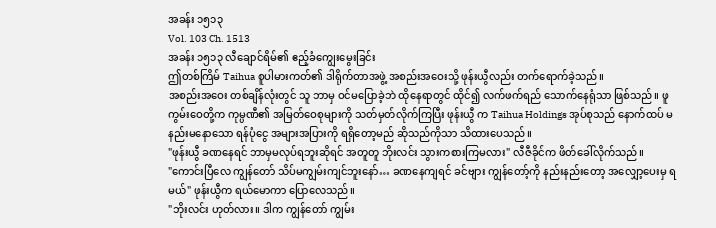အခန်း ၁၅၁၃
Vol. 103 Ch. 1513
အခန်း ၁၅၁၃ လီချောင်ရိမ်၏ ဧည့်ခံကျွေးမွေးခြင်း
ဤတစ်ကြိမ် Taihua စူပါမားကတ်၏ ဒါရိုက်တာအဖွဲ့ အစည်းအဝေးသို့ ဖုန်းယွီလည်း တက်ရောက်ခဲ့သည်။
အစည်းအဝေး တစ်ချိန်လုံးတွင် သူ ဘာမှ ဝင်မပြောခဲ့ဘဲ ထိုနေရာတွင် ထိုင်၍ လက်ဖက်ရည် သောက်နေရုံသာ ဖြစ်သည်။ ဖူကွမ်းဝေတို့က ကုမ္ပဏီ၏ အမြတ်ဝေစုများကို သတ်မှတ်လိုက်ကြပြီး ဖုန်းယွီ က Taihua Holdings အုပ်စုသည် နောက်ထပ် မနည်းမနောသော ရန်ပုံငွေ အများအပြားကို ရရှိတော့မည် ဆိုသည်ကိုသာ သိထားပေသည်။
"ဖုန်းယွီ ခဏနေရင် ဘာမှမလုပ်ရဘူးဆိုရင် အတူတူ ဘိုးလင်း သွားကစားကြမလား" လီဇီခိုင်က ဖိတ်ခေါ်လိုက်သည်။
"ကောင်းပြီလေ ကျွန်တော် သိပ်မကျွမ်းကျင်ဘူးနော်… ခဏနေကျရင် ခင်ဗျား ကျွန်တော့်ကို နည်းနည်းတော့ အလျှော့ပေးမှ ရမယ်" ဖုန်းယွီက ရယ်မောကာ ပြောလေသည်။
"ဘိုးလင်း ဟုတ်လား။ ဒါက ကျွန်တော် ကျွမ်း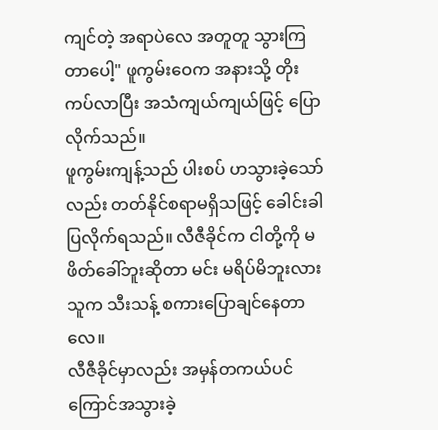ကျင်တဲ့ အရာပဲလေ အတူတူ သွားကြတာပေါ့" ဖူကွမ်းဝေက အနားသို့ တိုးကပ်လာပြီး အသံကျယ်ကျယ်ဖြင့် ပြောလိုက်သည်။
ဖူကွမ်းကျန့်သည် ပါးစပ် ဟသွားခဲ့သော်လည်း တတ်နိုင်စရာမရှိသဖြင့် ခေါင်းခါပြလိုက်ရသည်။ လီဇီခိုင်က ငါတို့ကို မဖိတ်ခေါ်ဘူးဆိုတာ မင်း မရိပ်မိဘူးလား သူက သီးသန့် စကားပြောချင်နေတာလေ။
လီဇီခိုင်မှာလည်း အမှန်တကယ်ပင် ကြောင်အသွားခဲ့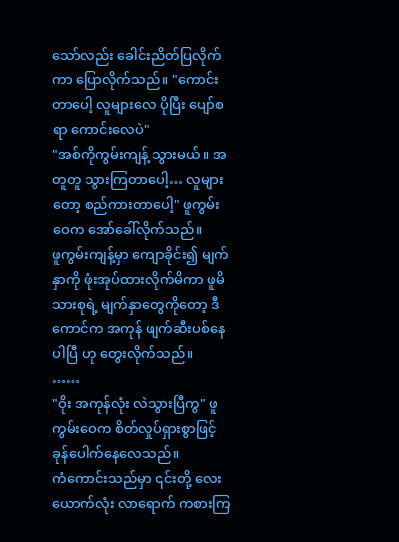သော်လည်း ခေါင်းညိတ်ပြလိုက်ကာ ပြောလိုက်သည်။ "ကောင်းတာပေါ့ လူများလေ ပိုပြီး ပျော်စရာ ကောင်းလေပဲ"
"အစ်ကိုကွမ်းကျန့် သွားမယ်။ အတူတူ သွားကြတာပေါ့… လူများတော့ စည်ကားတာပေါ့" ဖူကွမ်းဝေက အော်ခေါ်လိုက်သည်။
ဖူကွမ်းကျန့်မှာ ကျောခိုင်း၍ မျက်နှာကို ဖုံးအုပ်ထားလိုက်မိကာ ဖူမိသားစုရဲ့ မျက်နှာတွေကိုတော့ ဒီကောင်က အကုန် ဖျက်ဆီးပစ်နေပါပြီ ဟု တွေးလိုက်သည်။
……
"ဝိုး အကုန်လုံး လဲသွားပြီကွ" ဖူကွမ်းဝေက စိတ်လှုပ်ရှားစွာဖြင့် ခုန်ပေါက်နေလေသည်။
ကံကောင်းသည်မှာ ၎င်းတို့ လေးယောက်လုံး လာရောက် ကစားကြ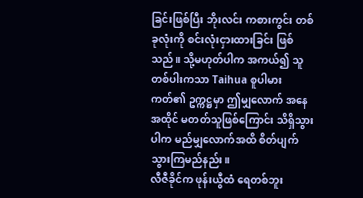ခြင်းဖြစ်ပြီး ဘိုးလင်း ကစားကွင်း တစ်ခုလုံးကို စင်းလုံးငှားထားခြင်း ဖြစ်သည်။ သို့မဟုတ်ပါက အကယ်၍ သူတစ်ပါးကသာ Taihua စူပါမားကတ်၏ ဥက္ကဋ္ဌမှာ ဤမျှလောက် အနေအထိုင် မတတ်သူဖြစ်ကြောင်း သိရှိသွားပါက မည်မျှလောက်အထိ စိတ်ပျက်သွားကြမည်နည်း။
လီဇီခိုင်က ဖုန်းယွီထံ ရေတစ်ဘူး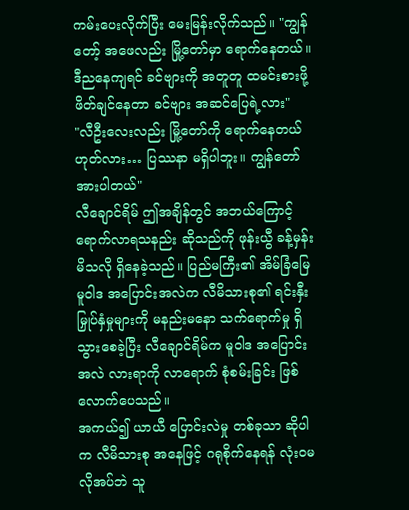ကမ်းပေးလိုက်ပြီး မေးမြန်းလိုက်သည်။ "ကျွန်တော့် အဖေလည်း မြို့တော်မှာ ရောက်နေတယ်။ ဒီညနေကျရင် ခင်ဗျားကို အတူတူ ထမင်းစားဖို့ ဖိတ်ချင်နေတာ ခင်ဗျား အဆင်ပြေရဲ့လား"
"လီဦးလေးလည်း မြို့တော်ကို ရောက်နေတယ် ဟုတ်လား… ပြဿနာ မရှိပါဘူး။ ကျွန်တော် အားပါတယ်"
လီချောင်ရိမ် ဤအချိန်တွင် အဘယ်ကြောင့် ရောက်လာရသနည်း ဆိုသည်ကို ဖုန်းယွီ ခန့်မှန်းမိသလို ရှိနေခဲ့သည်။ ပြည်မကြီး၏ အိမ်ခြံမြေ မူဝါဒ အပြောင်းအလဲက လီမိသားစု၏ ရင်းနှီးမြှုပ်နှံမှုများကို မနည်းမနော သက်ရောက်မှု ရှိသွားစေခဲ့ပြီး လီချောင်ရိမ်က မူဝါဒ အပြောင်းအလဲ လားရာကို လာရောက် စုံစမ်းခြင်း ဖြစ်လောက်ပေသည်။
အကယ်၍ ယာယီ ပြောင်းလဲမှု တစ်ခုသာ ဆိုပါက လီမိသားစု အနေဖြင့် ဂရုစိုက်နေရန် လုံးဝမလိုအပ်ဘဲ သူ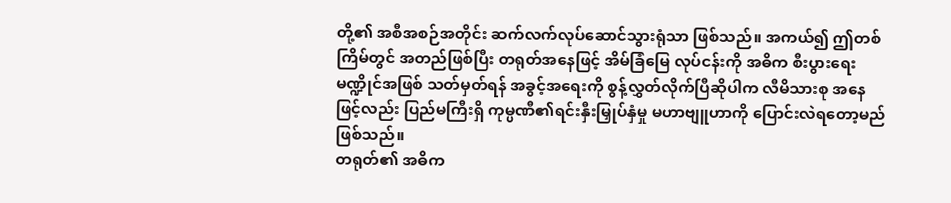တို့၏ အစီအစဉ်အတိုင်း ဆက်လက်လုပ်ဆောင်သွားရုံသာ ဖြစ်သည်။ အကယ်၍ ဤတစ်ကြိမ်တွင် အတည်ဖြစ်ပြီး တရုတ်အနေဖြင့် အိမ်ခြံမြေ လုပ်ငန်းကို အဓိက စီးပွားရေး မဏ္ဍိုင်အဖြစ် သတ်မှတ်ရန် အခွင့်အရေးကို စွန့်လွှတ်လိုက်ပြီဆိုပါက လီမိသားစု အနေဖြင့်လည်း ပြည်မကြီးရှိ ကုမ္ပဏီ၏ရင်းနှီးမြှုပ်နှံမှု မဟာဗျူဟာကို ပြောင်းလဲရတော့မည် ဖြစ်သည်။
တရုတ်၏ အဓိက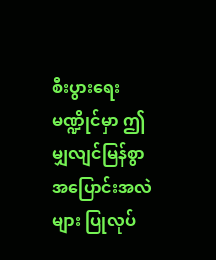စီးပွားရေး မဏ္ဍိုင်မှာ ဤမျှလျင်မြန်စွာ အပြောင်းအလဲများ ပြုလုပ်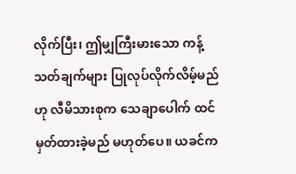လိုက်ပြီး၊ ဤမျှကြီးမားသော ကန့်သတ်ချက်များ ပြုလုပ်လိုက်လိမ့်မည်ဟု လီမိသားစုက သေချာပေါက် ထင်မှတ်ထားခဲ့မည် မဟုတ်ပေ။ ယခင်က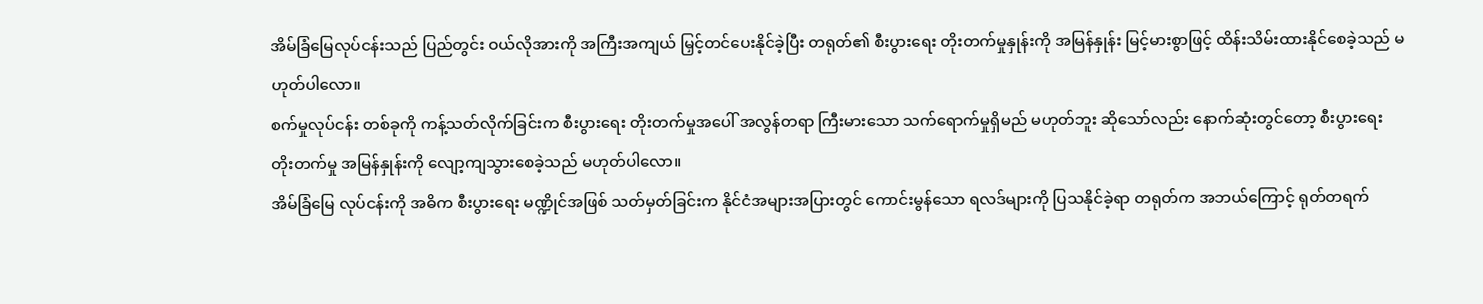အိမ်ခြံမြေလုပ်ငန်းသည် ပြည်တွင်း ဝယ်လိုအားကို အကြီးအကျယ် မြှင့်တင်ပေးနိုင်ခဲ့ပြီး တရုတ်၏ စီးပွားရေး တိုးတက်မှုနှုန်းကို အမြန်နှုန်း မြင့်မားစွာဖြင့် ထိန်းသိမ်းထားနိုင်စေခဲ့သည် မဟုတ်ပါလော။
စက်မှုလုပ်ငန်း တစ်ခုကို ကန့်သတ်လိုက်ခြင်းက စီးပွားရေး တိုးတက်မှုအပေါ် အလွန်တရာ ကြီးမားသော သက်ရောက်မှုရှိမည် မဟုတ်ဘူး ဆိုသော်လည်း နောက်ဆုံးတွင်တော့ စီးပွားရေး တိုးတက်မှု အမြန်နှုန်းကို လျော့ကျသွားစေခဲ့သည် မဟုတ်ပါလော။
အိမ်ခြံမြေ လုပ်ငန်းကို အဓိက စီးပွားရေး မဏ္ဍိုင်အဖြစ် သတ်မှတ်ခြင်းက နိုင်ငံအများအပြားတွင် ကောင်းမွန်သော ရလဒ်များကို ပြသနိုင်ခဲ့ရာ တရုတ်က အဘယ်ကြောင့် ရုတ်တရက်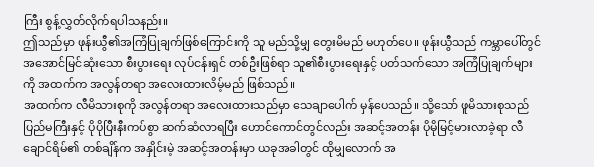ကြီး စွန့်လွှတ်လိုက်ရပါသနည်း။
ဤသည်မှာ ဖုန်းယွီ၏အကြံပြုချက်ဖြစ်ကြောင်းကို သူ မည်သို့မျှ တွေးမိမည် မဟုတ်ပေ။ ဖုန်းယွီသည် ကမ္ဘာပေါ်တွင် အအောင်မြင်ဆုံးသော စီးပွားရေး လုပ်ငန်းရှင် တစ်ဦးဖြစ်ရာ သူ၏စီးပွားရေးနှင့် ပတ်သက်သော အကြံပြုချက်များကို အထက်က အလွန်တရာ အလေးထားလိမ့်မည် ဖြစ်သည်။
အထက်က လီမိသားစုကို အလွန်တရာ အလေးထားသည်မှာ သေချာပေါက် မှန်ပေသည်။ သို့သော် ဖူမိသားစုသည် ပြည်မကြီးနှင့် ပိုပိုပြီးနီးကပ်စွာ ဆက်ဆံလာရပြီး ဟောင်ကောင်တွင်လည်း အဆင့်အတန်း ပိုမိုမြင့်မားလာခဲ့ရာ လီချောင်ရိမ်၏ တစ်ချိန်က အနှိုင်းမဲ့ အဆင့်အတန်းမှာ ယခုအခါတွင် ထိုမျှလောက် အ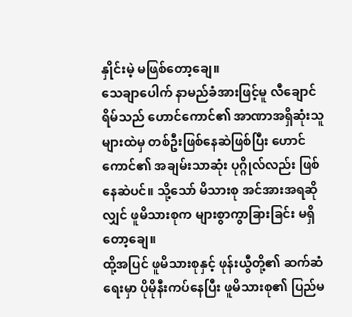နှိုင်းမဲ့ မဖြစ်တော့ချေ။
သေချာပေါက် နာမည်ခံအားဖြင့်မူ လီချောင်ရိမ်သည် ဟောင်ကောင်၏ အာဏာအရှိဆုံးသူများထဲမှ တစ်ဦးဖြစ်နေဆဲဖြစ်ပြီး ဟောင်ကောင်၏ အချမ်းသာဆုံး ပုဂ္ဂိုလ်လည်း ဖြစ်နေဆဲပင်။ သို့သော် မိသားစု အင်အားအရဆိုလျှင် ဖူမိသားစုက များစွာကွာခြားခြင်း မရှိတော့ချေ။
ထို့အပြင် ဖူမိသားစုနှင့် ဖုန်းယွီတို့၏ ဆက်ဆံရေးမှာ ပိုမိုနီးကပ်နေပြီး ဖူမိသားစု၏ ပြည်မ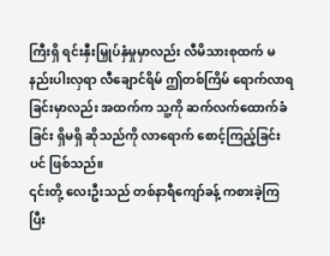ကြီးရှိ ရင်းနှီးမြှုပ်နှံမှုမှာလည်း လီမိသားစုထက် မနည်းပါးလှရာ လီချောင်ရိမ် ဤတစ်ကြိမ် ရောက်လာရခြင်းမှာလည်း အထက်က သူ့ကို ဆက်လက်ထောက်ခံခြင်း ရှိမရှိ ဆိုသည်ကို လာရောက် စောင့်ကြည့်ခြင်းပင် ဖြစ်သည်။
၎င်းတို့ လေးဦးသည် တစ်နာရီကျော်ခန့် ကစားခဲ့ကြပြီး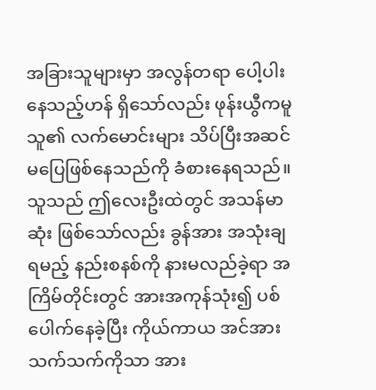အခြားသူများမှာ အလွန်တရာ ပေါ့ပါးနေသည့်ဟန် ရှိသော်လည်း ဖုန်းယွီကမူ သူ၏ လက်မောင်းများ သိပ်ပြီးအဆင်မပြေဖြစ်နေသည်ကို ခံစားနေရသည်။ သူသည် ဤလေးဦးထဲတွင် အသန်မာဆုံး ဖြစ်သော်လည်း ခွန်အား အသုံးချရမည့် နည်းစနစ်ကို နားမလည်ခဲ့ရာ အကြိမ်တိုင်းတွင် အားအကုန်သုံး၍ ပစ်ပေါက်နေခဲ့ပြီး ကိုယ်ကာယ အင်အားသက်သက်ကိုသာ အား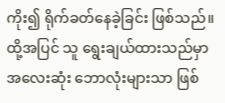ကိုး၍ ရိုက်ခတ်နေခဲ့ခြင်း ဖြစ်သည်။
ထို့အပြင် သူ ရွေးချယ်ထားသည်မှာ အလေးဆုံး ဘောလုံးများသာ ဖြစ်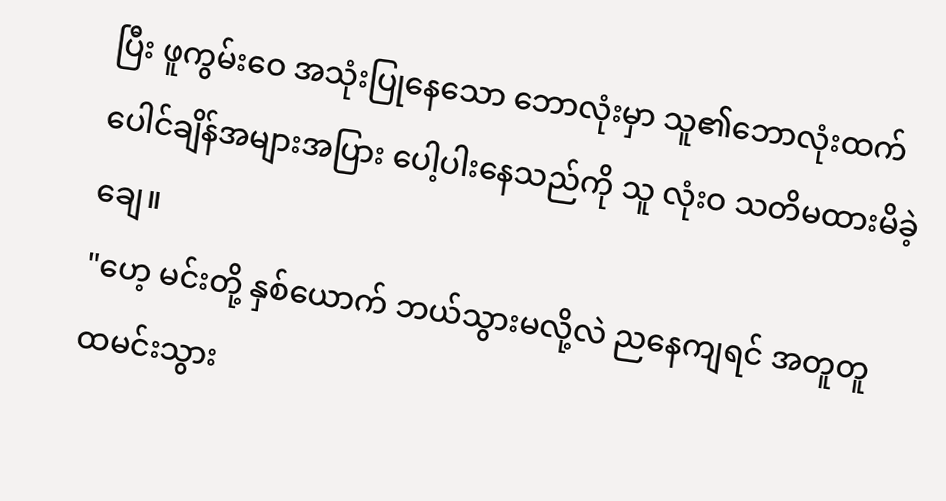ပြီး ဖူကွမ်းဝေ အသုံးပြုနေသော ဘောလုံးမှာ သူ၏ဘောလုံးထက် ပေါင်ချိန်အများအပြား ပေါ့ပါးနေသည်ကို သူ လုံးဝ သတိမထားမိခဲ့ချေ။
"ဟေ့ မင်းတို့ နှစ်ယောက် ဘယ်သွားမလို့လဲ ညနေကျရင် အတူတူ ထမင်းသွား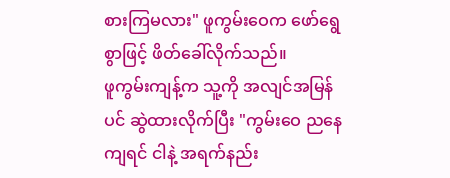စားကြမလား" ဖူကွမ်းဝေက ဖော်ရွေစွာဖြင့် ဖိတ်ခေါ်လိုက်သည်။
ဖူကွမ်းကျန့်က သူ့ကို အလျင်အမြန်ပင် ဆွဲထားလိုက်ပြီး "ကွမ်းဝေ ညနေကျရင် ငါနဲ့ အရက်နည်း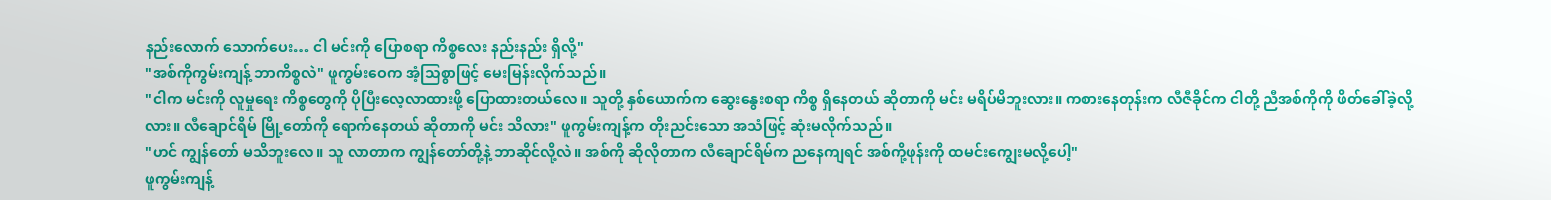နည်းလောက် သောက်ပေး… ငါ မင်းကို ပြောစရာ ကိစ္စလေး နည်းနည်း ရှိလို့"
"အစ်ကိုကွမ်းကျန့် ဘာကိစ္စလဲ" ဖူကွမ်းဝေက အံ့သြစွာဖြင့် မေးမြန်းလိုက်သည်။
"ငါက မင်းကို လူမှုရေး ကိစ္စတွေကို ပိုပြီးလေ့လာထားဖို့ ပြောထားတယ်လေ။ သူတို့ နှစ်ယောက်က ဆွေးနွေးစရာ ကိစ္စ ရှိနေတယ် ဆိုတာကို မင်း မရိပ်မိဘူးလား။ ကစားနေတုန်းက လီဇီခိုင်က ငါတို့ ညီအစ်ကိုကို ဖိတ်ခေါ်ခဲ့လို့လား။ လီချောင်ရိမ် မြို့တော်ကို ရောက်နေတယ် ဆိုတာကို မင်း သိလား" ဖူကွမ်းကျန့်က တိုးညင်းသော အသံဖြင့် ဆုံးမလိုက်သည်။
"ဟင် ကျွန်တော် မသိဘူးလေ။ သူ လာတာက ကျွန်တော်တို့နဲ့ ဘာဆိုင်လို့လဲ။ အစ်ကို ဆိုလိုတာက လီချောင်ရိမ်က ညနေကျရင် အစ်ကို့ဖုန်းကို ထမင်းကျွေးမလို့ပေါ့"
ဖူကွမ်းကျန့်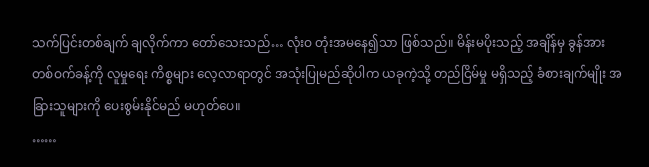သက်ပြင်းတစ်ချက် ချလိုက်ကာ တော်သေးသည်… လုံးဝ တုံးအမနေ၍သာ ဖြစ်သည်။ မိန်းမပိုးသည့် အချိန်မှ ခွန်အား တစ်ဝက်ခန့်ကို လူမှုရေး ကိစ္စများ လေ့လာရာတွင် အသုံးပြုမည်ဆိုပါက ယခုကဲ့သို့ တည်ငြိမ်မှု မရှိသည့် ခံစားချက်မျိုး အခြားသူများကို ပေးစွမ်းနိုင်မည် မဟုတ်ပေ။
……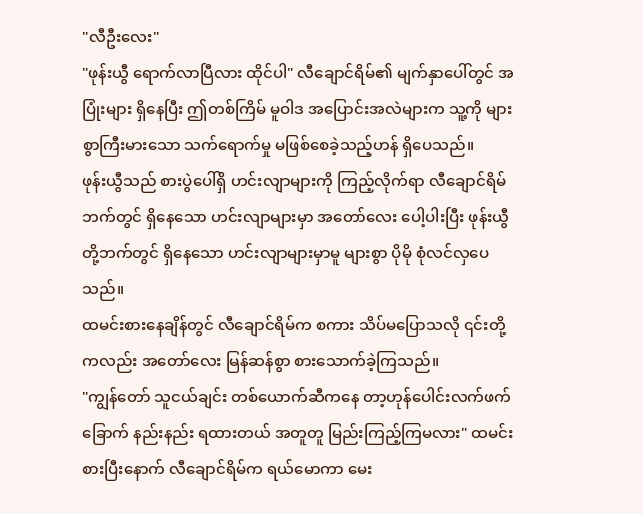"လီဦးလေး"
"ဖုန်းယွီ ရောက်လာပြီလား ထိုင်ပါ" လီချောင်ရိမ်၏ မျက်နှာပေါ်တွင် အပြုံးများ ရှိနေပြီး ဤတစ်ကြိမ် မူဝါဒ အပြောင်းအလဲများက သူ့ကို များစွာကြီးမားသော သက်ရောက်မှု မဖြစ်စေခဲ့သည့်ဟန် ရှိပေသည်။
ဖုန်းယွီသည် စားပွဲပေါ်ရှိ ဟင်းလျာများကို ကြည့်လိုက်ရာ လီချောင်ရိမ်ဘက်တွင် ရှိနေသော ဟင်းလျာများမှာ အတော်လေး ပေါ့ပါးပြီး ဖုန်းယွီ တို့ဘက်တွင် ရှိနေသော ဟင်းလျာများမှာမူ များစွာ ပိုမို စုံလင်လှပေသည်။
ထမင်းစားနေချိန်တွင် လီချောင်ရိမ်က စကား သိပ်မပြောသလို ၎င်းတို့ကလည်း အတော်လေး မြန်ဆန်စွာ စားသောက်ခဲ့ကြသည်။
"ကျွန်တော် သူငယ်ချင်း တစ်ယောက်ဆီကနေ တာ့ဟုန်ပေါင်းလက်ဖက်ခြောက် နည်းနည်း ရထားတယ် အတူတူ မြည်းကြည့်ကြမလား" ထမင်းစားပြီးနောက် လီချောင်ရိမ်က ရယ်မောကာ မေး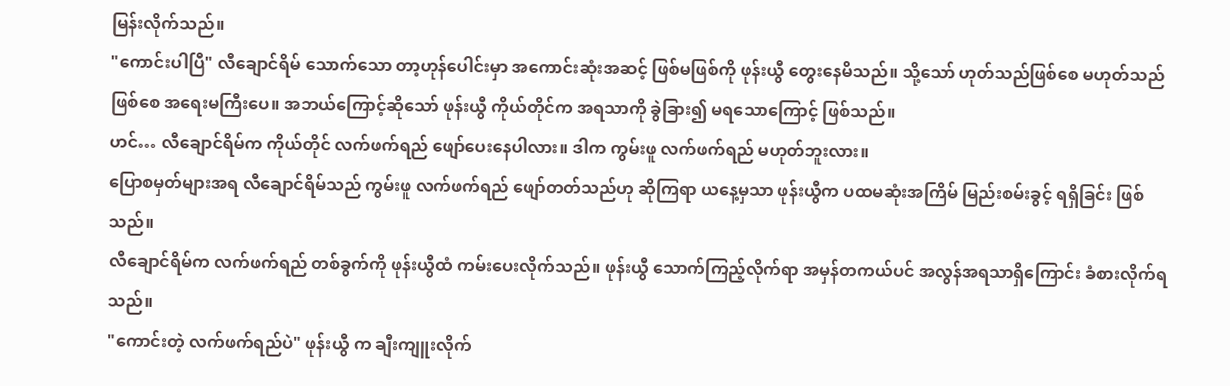မြန်းလိုက်သည်။
"ကောင်းပါပြီ" လီချောင်ရိမ် သောက်သော တာ့ဟုန်ပေါင်းမှာ အကောင်းဆုံးအဆင့် ဖြစ်မဖြစ်ကို ဖုန်းယွီ တွေးနေမိသည်။ သို့သော် ဟုတ်သည်ဖြစ်စေ မဟုတ်သည်ဖြစ်စေ အရေးမကြီးပေ။ အဘယ်ကြောင့်ဆိုသော် ဖုန်းယွီ ကိုယ်တိုင်က အရသာကို ခွဲခြား၍ မရသောကြောင့် ဖြစ်သည်။
ဟင်… လီချောင်ရိမ်က ကိုယ်တိုင် လက်ဖက်ရည် ဖျော်ပေးနေပါလား။ ဒါက ကွမ်းဖူ လက်ဖက်ရည် မဟုတ်ဘူးလား။
ပြောစမှတ်များအရ လီချောင်ရိမ်သည် ကွမ်းဖူ လက်ဖက်ရည် ဖျော်တတ်သည်ဟု ဆိုကြရာ ယနေ့မှသာ ဖုန်းယွီက ပထမဆုံးအကြိမ် မြည်းစမ်းခွင့် ရရှိခြင်း ဖြစ်သည်။
လီချောင်ရိမ်က လက်ဖက်ရည် တစ်ခွက်ကို ဖုန်းယွီထံ ကမ်းပေးလိုက်သည်။ ဖုန်းယွီ သောက်ကြည့်လိုက်ရာ အမှန်တကယ်ပင် အလွန်အရသာရှိကြောင်း ခံစားလိုက်ရသည်။
"ကောင်းတဲ့ လက်ဖက်ရည်ပဲ" ဖုန်းယွီ က ချီးကျူးလိုက်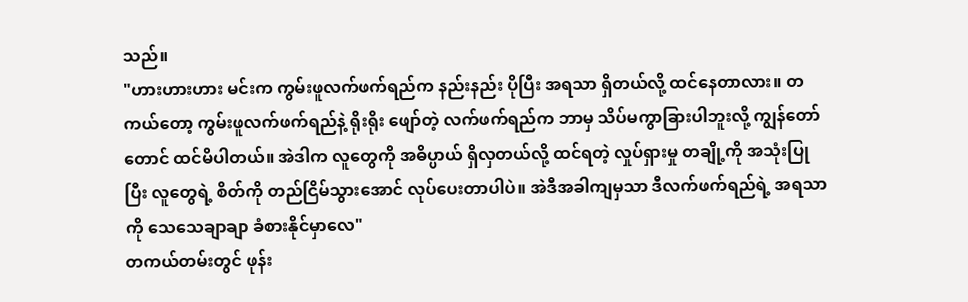သည်။
"ဟားဟားဟား မင်းက ကွမ်းဖူလက်ဖက်ရည်က နည်းနည်း ပိုပြီး အရသာ ရှိတယ်လို့ ထင်နေတာလား။ တကယ်တော့ ကွမ်းဖူလက်ဖက်ရည်နဲ့ ရိုးရိုး ဖျော်တဲ့ လက်ဖက်ရည်က ဘာမှ သိပ်မကွာခြားပါဘူးလို့ ကျွန်တော်တောင် ထင်မိပါတယ်။ အဲဒါက လူတွေကို အဓိပ္ပာယ် ရှိလှတယ်လို့ ထင်ရတဲ့ လှုပ်ရှားမှု တချို့ကို အသုံးပြုပြီး လူတွေရဲ့ စိတ်ကို တည်ငြိမ်သွားအောင် လုပ်ပေးတာပါပဲ။ အဲဒီအခါကျမှသာ ဒီလက်ဖက်ရည်ရဲ့ အရသာကို သေသေချာချာ ခံစားနိုင်မှာလေ"
တကယ်တမ်းတွင် ဖုန်း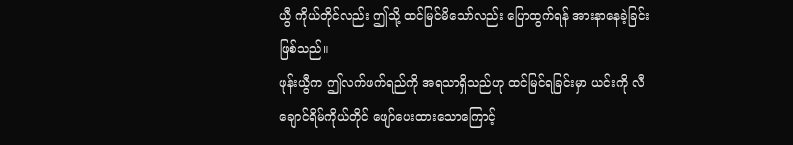ယွီ ကိုယ်တိုင်လည်း ဤသို့ ထင်မြင်မိသော်လည်း ပြောထွက်ရန် အားနာနေခဲ့ခြင်း ဖြစ်သည်။
ဖုန်းယွီက ဤလက်ဖက်ရည်ကို အရသာရှိသည်ဟု ထင်မြင်ရခြင်းမှာ ယင်းကို လီချောင်ရိမ်ကိုယ်တိုင် ဖျော်ပေးထားသောကြောင့်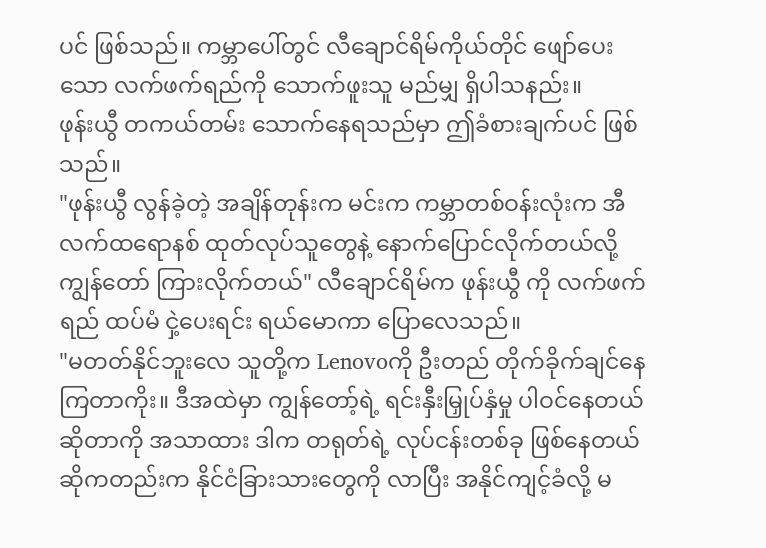ပင် ဖြစ်သည်။ ကမ္ဘာပေါ်တွင် လီချောင်ရိမ်ကိုယ်တိုင် ဖျော်ပေးသော လက်ဖက်ရည်ကို သောက်ဖူးသူ မည်မျှ ရှိပါသနည်း။
ဖုန်းယွီ တကယ်တမ်း သောက်နေရသည်မှာ ဤခံစားချက်ပင် ဖြစ်သည်။
"ဖုန်းယွီ လွန်ခဲ့တဲ့ အချိန်တုန်းက မင်းက ကမ္ဘာတစ်ဝန်းလုံးက အီလက်ထရောနစ် ထုတ်လုပ်သူတွေနဲ့ နောက်ပြောင်လိုက်တယ်လို့ ကျွန်တော် ကြားလိုက်တယ်" လီချောင်ရိမ်က ဖုန်းယွီ ကို လက်ဖက်ရည် ထပ်မံ ငှဲ့ပေးရင်း ရယ်မောကာ ပြောလေသည်။
"မတတ်နိုင်ဘူးလေ သူတို့က Lenovoကို ဦးတည် တိုက်ခိုက်ချင်နေကြတာကိုး။ ဒီအထဲမှာ ကျွန်တော့်ရဲ့ ရင်းနှီးမြှုပ်နှံမှု ပါဝင်နေတယ် ဆိုတာကို အသာထား ဒါက တရုတ်ရဲ့ လုပ်ငန်းတစ်ခု ဖြစ်နေတယ် ဆိုကတည်းက နိုင်ငံခြားသားတွေကို လာပြီး အနိုင်ကျင့်ခံလို့ မ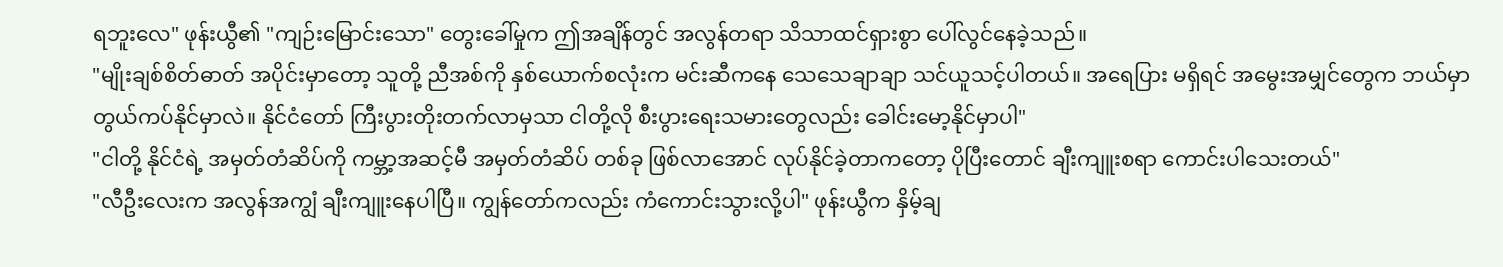ရဘူးလေ" ဖုန်းယွီ၏ "ကျဉ်းမြောင်းသော" တွေးခေါ်မှုက ဤအချိန်တွင် အလွန်တရာ သိသာထင်ရှားစွာ ပေါ်လွင်နေခဲ့သည်။
"မျိုးချစ်စိတ်ဓာတ် အပိုင်းမှာတော့ သူတို့ ညီအစ်ကို နှစ်ယောက်စလုံးက မင်းဆီကနေ သေသေချာချာ သင်ယူသင့်ပါတယ်။ အရေပြား မရှိရင် အမွေးအမျှင်တွေက ဘယ်မှာ တွယ်ကပ်နိုင်မှာလဲ။ နိုင်ငံတော် ကြီးပွားတိုးတက်လာမှသာ ငါတို့လို စီးပွားရေးသမားတွေလည်း ခေါင်းမော့နိုင်မှာပါ"
"ငါတို့ နိုင်ငံရဲ့ အမှတ်တံဆိပ်ကို ကမ္ဘာ့အဆင့်မီ အမှတ်တံဆိပ် တစ်ခု ဖြစ်လာအောင် လုပ်နိုင်ခဲ့တာကတော့ ပိုပြီးတောင် ချီးကျူးစရာ ကောင်းပါသေးတယ်"
"လီဦးလေးက အလွန်အကျွံ ချီးကျူးနေပါပြီ။ ကျွန်တော်ကလည်း ကံကောင်းသွားလို့ပါ" ဖုန်းယွီက နှိမ့်ချ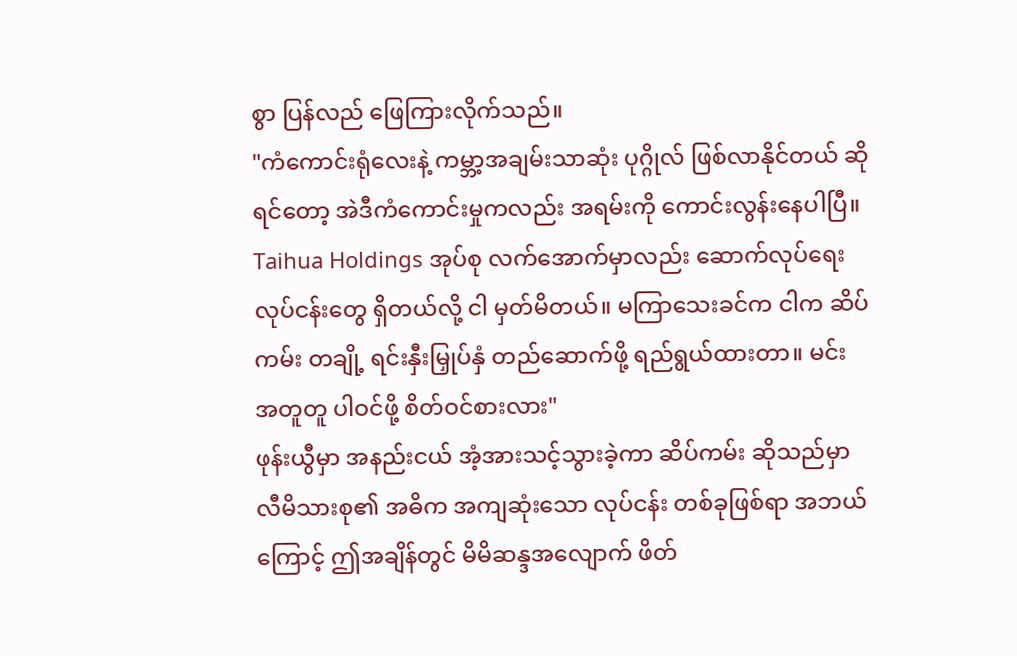စွာ ပြန်လည် ဖြေကြားလိုက်သည်။
"ကံကောင်းရုံလေးနဲ့ ကမ္ဘာ့အချမ်းသာဆုံး ပုဂ္ဂိုလ် ဖြစ်လာနိုင်တယ် ဆိုရင်တော့ အဲဒီကံကောင်းမှုကလည်း အရမ်းကို ကောင်းလွန်းနေပါပြီ။ Taihua Holdings အုပ်စု လက်အောက်မှာလည်း ဆောက်လုပ်ရေး လုပ်ငန်းတွေ ရှိတယ်လို့ ငါ မှတ်မိတယ်။ မကြာသေးခင်က ငါက ဆိပ်ကမ်း တချို့ ရင်းနှီးမြှုပ်နှံ တည်ဆောက်ဖို့ ရည်ရွယ်ထားတာ။ မင်း အတူတူ ပါဝင်ဖို့ စိတ်ဝင်စားလား"
ဖုန်းယွီမှာ အနည်းငယ် အံ့အားသင့်သွားခဲ့ကာ ဆိပ်ကမ်း ဆိုသည်မှာ လီမိသားစု၏ အဓိက အကျဆုံးသော လုပ်ငန်း တစ်ခုဖြစ်ရာ အဘယ်ကြောင့် ဤအချိန်တွင် မိမိဆန္ဒအလျောက် ဖိတ်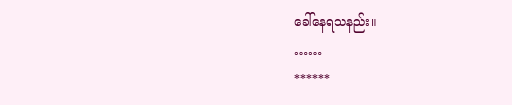ခေါ်နေရသနည်း။
……
******